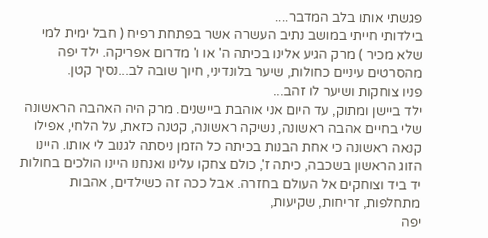פגשתי אותו בלב המדבר....
בילדותי חייתי במושב נתיב העשרה אשר בפתחת רפיח ( חבל ימית למי שלא מכיר ) מרק הגיע אלינו בכיתה ה' או ו' מדרום אפריקה. ילד יפה מהסרטים עיניים כחולות, שיער בלונדיני, חיוך שובה לב...נסיך קטן.
פניו צוחקות ושיער לו זהב...
ילד ביישן ומתוק, עד היום אני אוהבת ביישנים. מרק היה האהבה הראשונה שלי בחיים אהבה ראשונה, נשיקה ראשונה, קטנה כזאת, על הלחי, אפילו קנאה ראשונה כי אחת הבנות בכיתה כל הזמן ניסתה לגנוב לי אותו. היינו הזוג הראשון בשכבה, כיתה ז', כולם צחקו עלינו ואנחנו היינו הולכים בחולות יד ביד וצוחקים אל העולם בחזרה. אבל ככה זה כשילדים, אהבות מתחלפות, זריחות, שקיעות,
יפה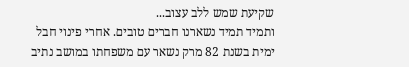שקיעת שמש ללב עצוב...
ותמיד תמיד נשארנו חברים טובים. אחרי פינוי חבל ימית בשנת 82 מרק נשאר עם משפחתו במושב נתיב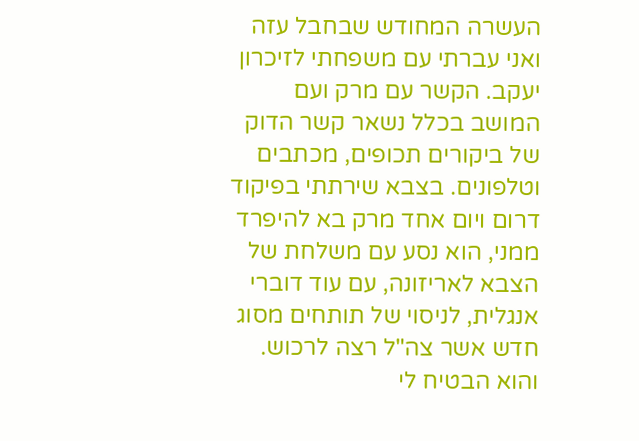העשרה המחודש שבחבל עזה ואני עברתי עם משפחתי לזיכרון יעקב. הקשר עם מרק ועם המושב בכלל נשאר קשר הדוק של ביקורים תכופים, מכתבים וטלפונים. בצבא שירתתי בפיקוד דרום ויום אחד מרק בא להיפרד ממני, הוא נסע עם משלחת של הצבא לאריזונה, עם עוד דוברי אנגלית, לניסוי של תותחים מסוג חדש אשר צה"ל רצה לרכוש.
והוא הבטיח לי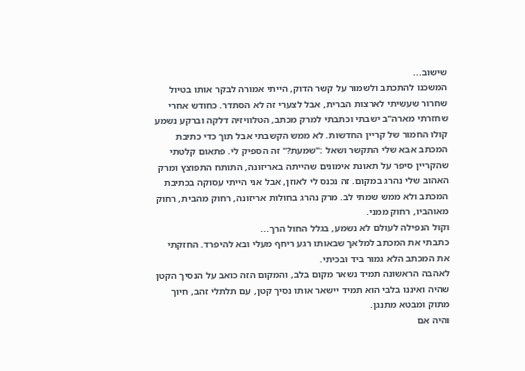שישוב...
המשכנו להתכתב ולשמור על קשר הדוק, הייתי אמורה לבקר אותו בטיול שחרור שעשיתי לארצות הברית, אבל לצערי זה לא הסתדר. כחודש אחרי שחזרתי מארה"ב ישבתי וכתבתי למרק מכתב, הטלוויזיה דלקה וברקע נשמע קולו החמור של קריין החדשות. לא ממש הקשבתי אבל תוך כדי כתיבת המכתב אבא שלי התקשר ושאל :"שמעת?" זה הספיק לי. פתאום קלטתי שהקריין סיפר על תאונת אימונים שהייתה באריזונה, התותח התפוצץ ומרק האהוב שלי נהרג במקום. זה נכנס לי לאוזן, אבל אני הייתי עסוקה בכתיבת המכתב ולא ממש שמתי לב. מרק נהרג בחולות אריזונה, רחוק מהבית, רחוק מאוהביו, רחוק ממני.
וקול הנפילה לעולם לא נשמע, בגלל החול הרך...
כתבתי את המכתב למלאך שבאותו רגע ריחף מעלי ובא להיפרד. החזקתי את המכתב הלא גמור ביד ובכיתי.
לאהבה הראשונה תמיד נשאר מקום בלב, והמקום הזה כואב על הנסיך הקטן שהיה ואיננו בלבי הוא תמיד יישאר אותו נסיך קטן, עם תלתלי זהב, חיוך מתוק ומבטא מתנגן.
והיה אם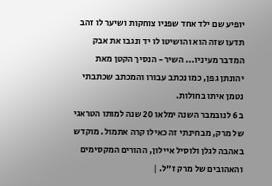יופיע שם ילד אחד שפניו צוחקות ושיער לו זהב תדעו שזה הוא והושיטו לו יד ונגבו את אבק המדבר מעיניו... השיר - הנסיך הקטן מאת יהונתן גפן, כמו נכתב עבורו והמכתב שכתבתי נטמן איתו בחולות.
ב 6 לנובמבר השנה ימלאו 20 שנה למותו הטראגי של מרק, מבחינתי זה כאילו קרה אתמול. מוקדש באהבה לגלן ולוסיל איילון, ההורים המקסימים והאהובים של מרק ז"ל. |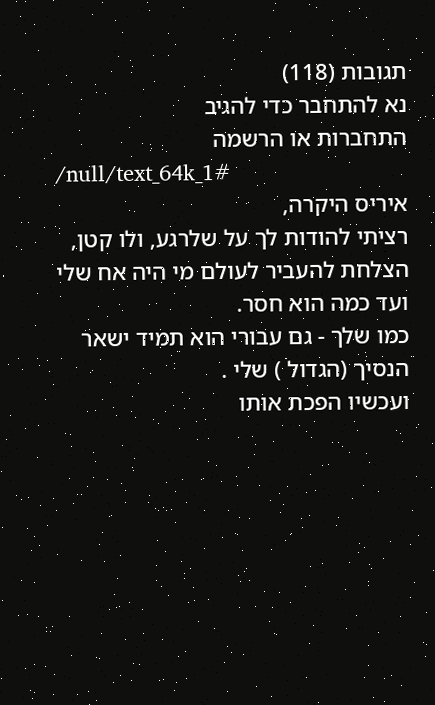תגובות (118)
נא להתחבר כדי להגיב
התחברות או הרשמה
/null/text_64k_1#
איריס היקרה,
רציתי להודות לך על שלרגע, ולו קטן, הצלחת להעביר לעולם מי היה אח שלי ועד כמה הוא חסר.
כמו שלך - גם עבורי הוא תמיד ישאר הנסיך (הגדול ) שלי .
ועכשיו הפכת אותו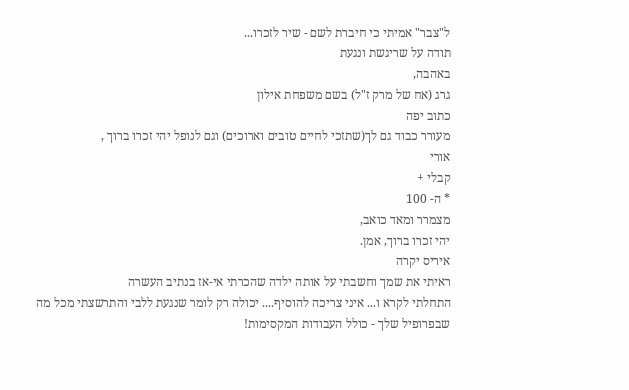ל"צבר" אמיתי כי חיברת לשם - שיר לזכרו...
תודה על שריגשת ונגעת
באהבה,
גרג (אח של מרק ז"ל) בשם משפחת אילון
כתוב יפה
מעורר כבוד גם לך(שתזכי לחיים טובים וארוכים) וגם לנופל יהי זכרו ברוך ,
אורי
קבלי +
* ה- 100
מצמרר ומאד כואב,
יהי זכרו ברוך, אמן.
איריס יקרה
ראיתי את שמך וחשבתי על אותה ילדה שהכרתי אי-אז בנתיב העשרה
התחלתי לקרא ו... איני צריכה להוסיף.... יכולה רק לומר שנגעת ללבי והתרשצתי מכל מה שבפרופיל שלך - כולל העבודות המקסימות!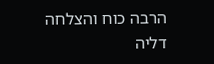הרבה כוח והצלחה
דליה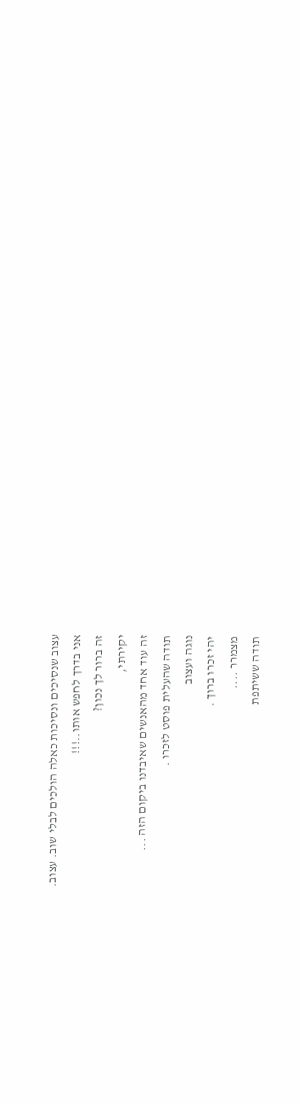עצוב שנסיכים ונסיכות כאלה הולכים לבלי שוב. עצוב.
אני בדרך לחפש אותו..!!!
זה ברור לך נכון?
יקירתי,
זה עוד אחד מהאנשים שאיבדנו ביקום הזה ...
תודה שהעלית פוסט לזכרו .
נוגה ועצוב
יהי זכרו ברוך .
מצמרר ....
תודה ששיתפת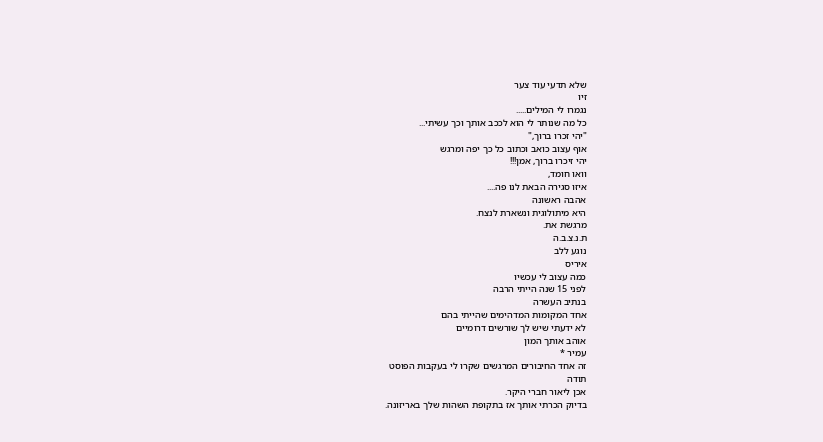שלא תדעי עוד צער
זיו
נגמרו לי המילים.....
כל מה שנותר לי הוא לככב אותך וכך עשיתי...
"יהי זכרו ברוך,"
אוף עצוב כואב וכתוב כל כך יפה ומרגש
יהי זיכרו ברוך, אמן!!!
וואו חומד,
איזו סגירה הבאת לנו פה....
אהבה ראשונה
היא מיתולוגית ונשארת לנצח.
מרגשת את.
ת.נ.צ.ב.ה
נוגע ללב
איריס
כמה עצוב לי עכשיו
לפני 15 שנה הייתי הרבה
בנתיב העשרה
אחד המקומות המדהימים שהייתי בהם
לא ידעתי שיש לך שורשים דרומיים
אוהב אותך המון
עמיר *
זה אחד החיבורים המרגשים שקרו לי בעקבות הפוסט
תודה
אכן ליאור חברי היקר.
בדיוק הכרתי אותך אז בתקופת השהות שלך באריזונה.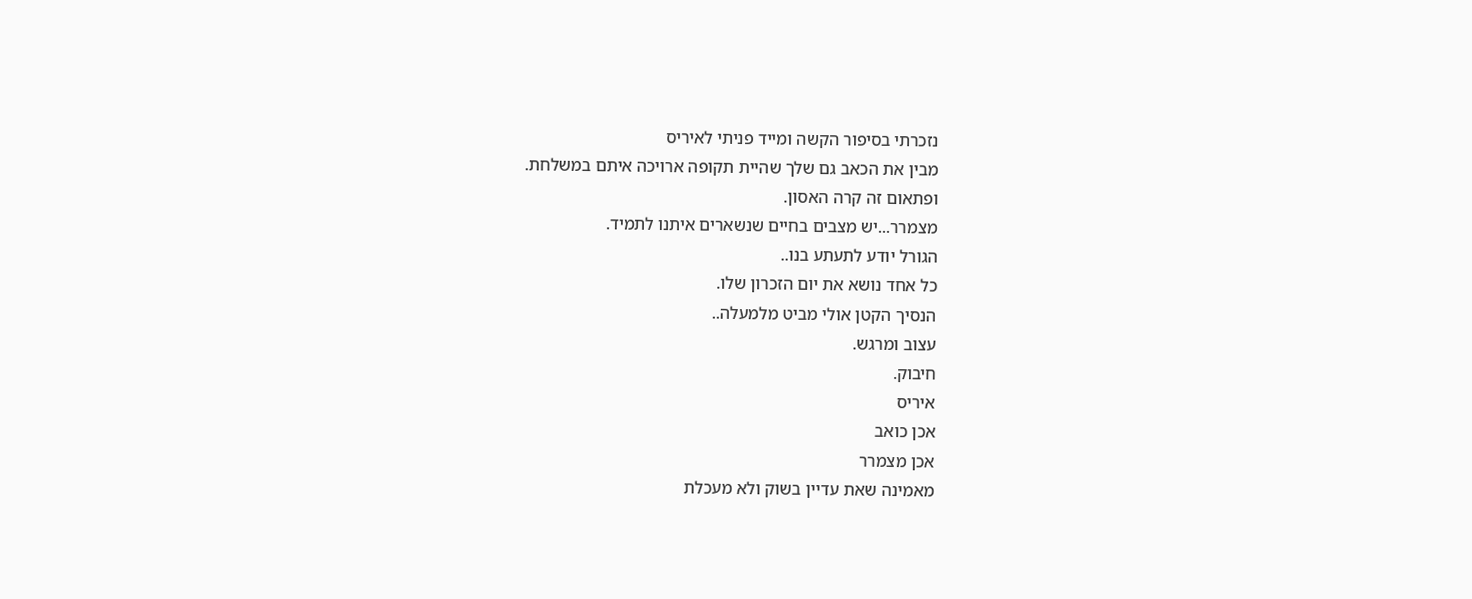נזכרתי בסיפור הקשה ומייד פניתי לאיריס
מבין את הכאב גם שלך שהיית תקופה ארויכה איתם במשלחת.
ופתאום זה קרה האסון.
מצמרר...יש מצבים בחיים שנשארים איתנו לתמיד.
הגורל יודע לתעתע בנו..
כל אחד נושא את יום הזכרון שלו.
הנסיך הקטן אולי מביט מלמעלה..
עצוב ומרגש.
חיבוק.
איריס
אכן כואב
אכן מצמרר
מאמינה שאת עדיין בשוק ולא מעכלת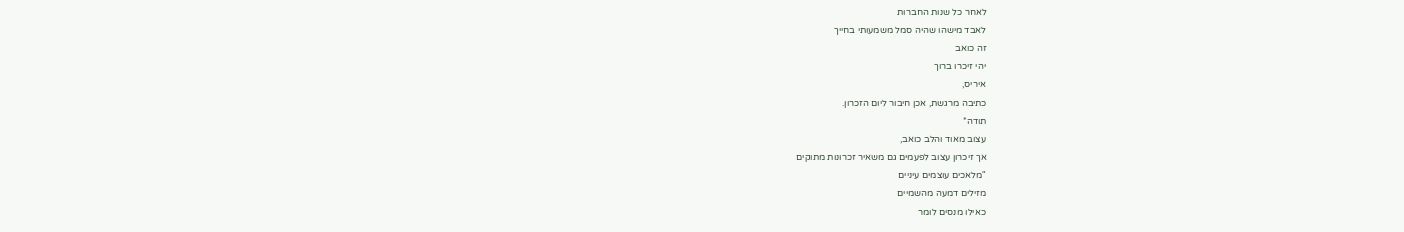לאחר כל שנות החברות
לאבד מישהו שהיה סמל משמעותי בחייך
זה כואב
יהי זיכרו ברוך
איריס,
כתיבה מרגשת, אכן חיבור ליום הזכרון.
תודה*
עצוב מאוד והלב כואב,
אך זיכרון עצוב לפעמים גם משאיר זכרונות מתוקים
"מלאכים עוצמים עיניים
מזילים דמעה מהשמיים
כאילו מנסים לומר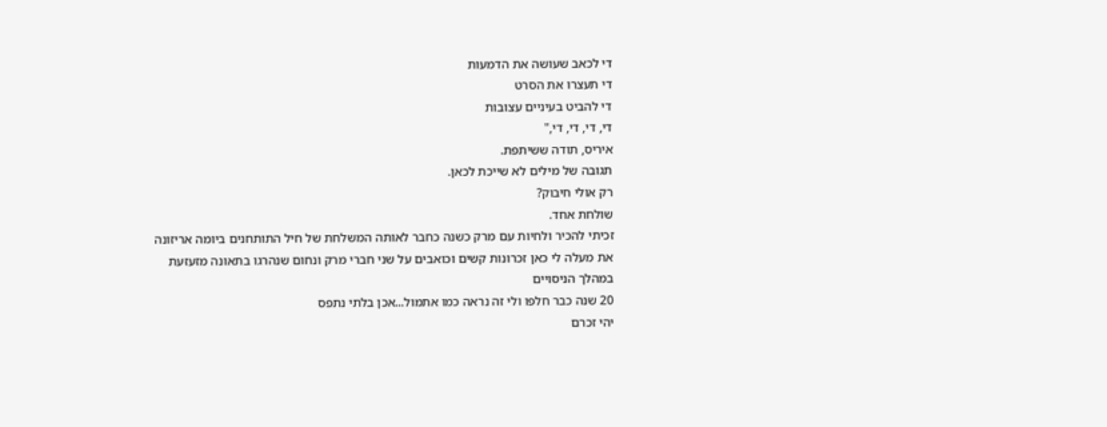די לכאב שעושה את הדמעות
די תעצרו את הסרט
די להביט בעיניים עצובות
די, די, די, די,"
איריס, תודה ששיתפת.
תגובה של מילים לא שייכת לכאן.
רק אולי חיבוק?
שולחת אחד.
זכיתי להכיר ולחיות עם מרק כשנה כחבר לאותה המשלחת של חיל התותחנים ביומה אריזונה
את מעלה לי כאן זכרונות קשים וכואבים על שני חברי מרק ונחום שנהרגו בתאונה מזעזעת במהלך הניסויים
20 שנה כבר חלפו ולי זה נראה כמו אתמול...אכן בלתי נתפס
יהי זכרם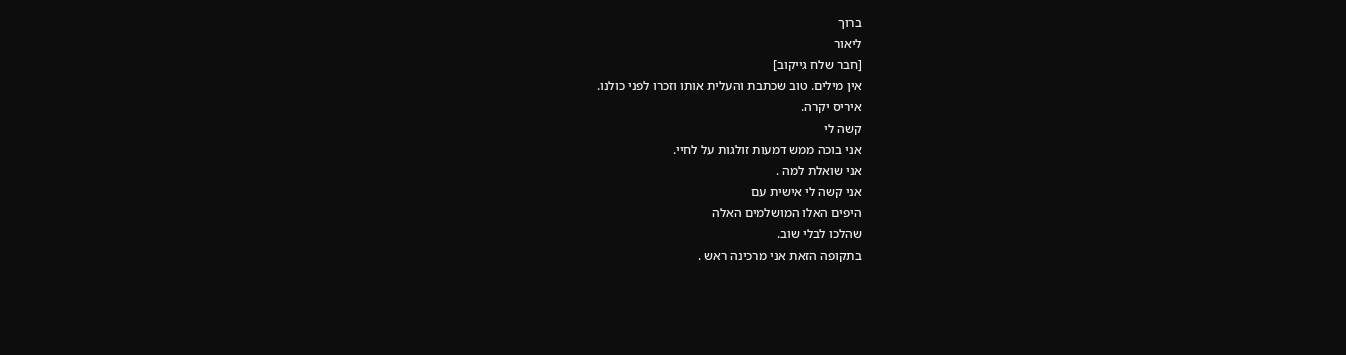ברוך
ליאור
[חבר שלח גייקוב]
אין מילים. טוב שכתבת והעלית אותו וזכרו לפני כולנו.
איריס יקרה.
קשה לי
אני בוכה ממש דמעות זולגות על לחיי.
אני שואלת למה .
אני קשה לי אישית עם
היפים האלו המושלמים האלה
שהלכו לבלי שוב.
בתקופה הזאת אני מרכינה ראש .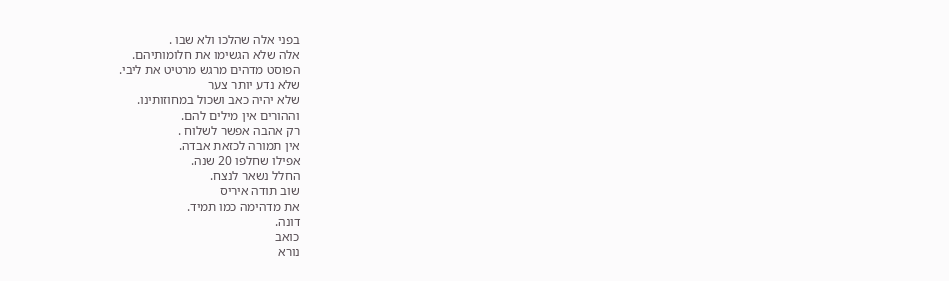בפני אלה שהלכו ולא שבו .
אלה שלא הגשימו את חלומותיהם.
הפוסט מדהים מרגש מרטיט את ליבי.
שלא נדע יותר צער
שלא יהיה כאב ושכול במחוזותינו.
וההורים אין מילים להם.
רק אהבה אפשר לשלוח .
אין תמורה לכזאת אבדה.
אפילו שחלפו 20 שנה.
החלל נשאר לנצח.
שוב תודה איריס
את מדהימה כמו תמיד.
דונה.
כואב
נורא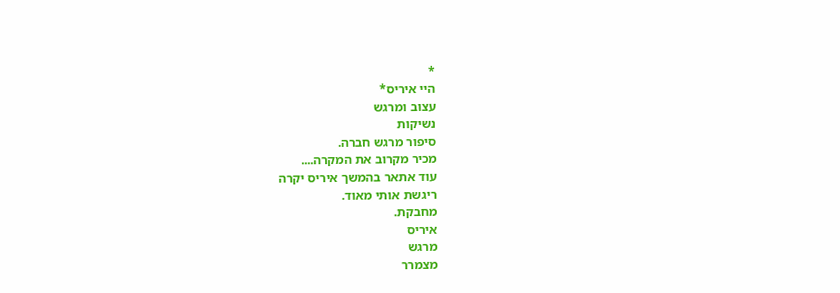*
היי איריס*
עצוב ומרגש
נשיקות
סיפור מרגש חברה.
מכיר מקרוב את המקרה....
עוד אתאר בהמשך איריס יקרה
ריגשת אותי מאוד.
מחבקת.
איריס
מרגש
מצמרר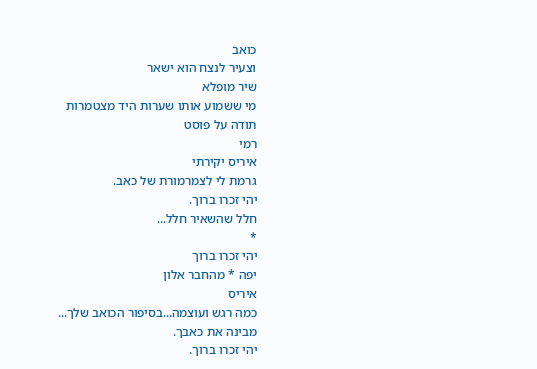כואב
וצעיר לנצח הוא ישאר
שיר מופלא
מי ששמוע אותו שערות היד מצטמרות
תודה על פוסט
רמי
איריס יקירתי
גרמת לי לצמרמורת של כאב.
יהי זכרו ברוך.
חלל שהשאיר חלל...
*
יהי זכרו ברוך
יפה * מהחבר אלון
איריס
כמה רגש ועוצמה...בסיפור הכואב שלך...
מבינה את כאבך.
יהי זכרו ברוך.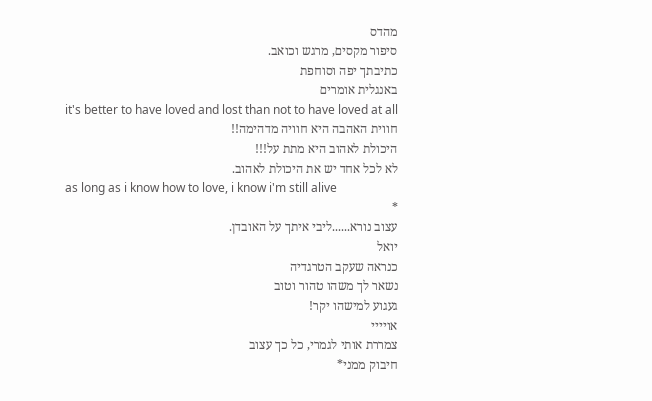מהדס
סיפור מקסים, מרגש וכואב.
כתיבתך יפה וסוחפת
באנגלית אומרים
it's better to have loved and lost than not to have loved at all
חווית האהבה היא חוויה מדהימה!!
היכולת לאהוב היא מתת על!!!
לא לכל אחד יש את היכולת לאהוב.
as long as i know how to love, i know i'm still alive
*
עצוב נורא......ליבי איתך על האובדן.
יואל
כנראה שעקב הטרגדיה
נשאר לך משהו טהור וטוב
געגוע למישהו יקר!
אויייי
צמררת אותי לגמרי, כל כך עצוב
חיבוק ממני*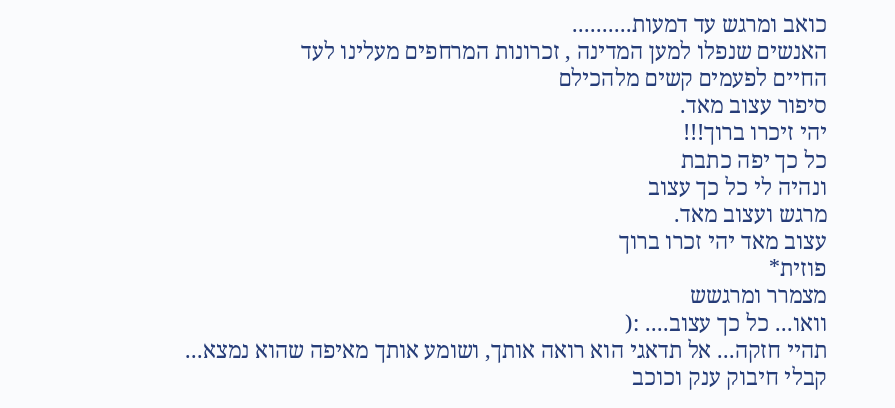כואב ומרגש עד דמעות..........
האנשים שנפלו למען המדינה , זכרונות המרחפים מעלינו לעד
החיים לפעמים קשים מלהכילם
סיפור עצוב מאד.
יהי זיכרו ברוך!!!
כל כך יפה כתבת
ונהיה לי כל כך עצוב
מרגש ועצוב מאד.
עצוב מאד יהי זכרו ברוך
פוזית*
מצמרר ומרגשש
וואו... כל כך עצוב.... :(
תהיי חזקה... אל תדאגי הוא רואה אותך, ושומע אותך מאיפה שהוא נמצא...
קבלי חיבוק ענק וכוכב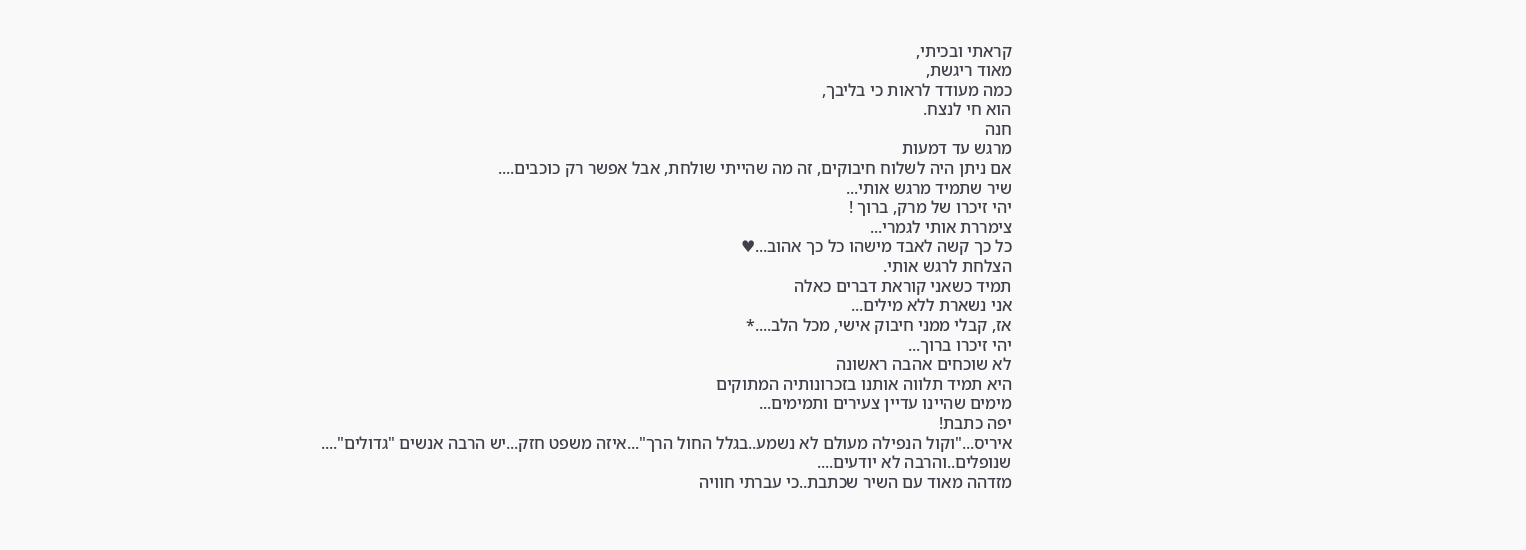קראתי ובכיתי,
מאוד ריגשת,
כמה מעודד לראות כי בליבך,
הוא חי לנצח.
חנה
מרגש עד דמעות
אם ניתן היה לשלוח חיבוקים, זה מה שהייתי שולחת, אבל אפשר רק כוכבים....
שיר שתמיד מרגש אותי...
יהי זיכרו של מרק, ברוך !
צימררת אותי לגמרי...
כל כך קשה לאבד מישהו כל כך אהוב...♥
הצלחת לרגש אותי.
תמיד כשאני קוראת דברים כאלה
אני נשארת ללא מילים...
אז, קבלי ממני חיבוק אישי, מכל הלב....*
יהי זיכרו ברוך...
לא שוכחים אהבה ראשונה
היא תמיד תלווה אותנו בזכרונותיה המתוקים
מימים שהיינו עדיין צעירים ותמימים...
יפה כתבת!
איריס..."וקול הנפילה מעולם לא נשמע..בגלל החול הרך"...איזה משפט חזק...יש הרבה אנשים "גדולים"....
שנופלים..והרבה לא יודעים....
מזדהה מאוד עם השיר שכתבת..כי עברתי חוויה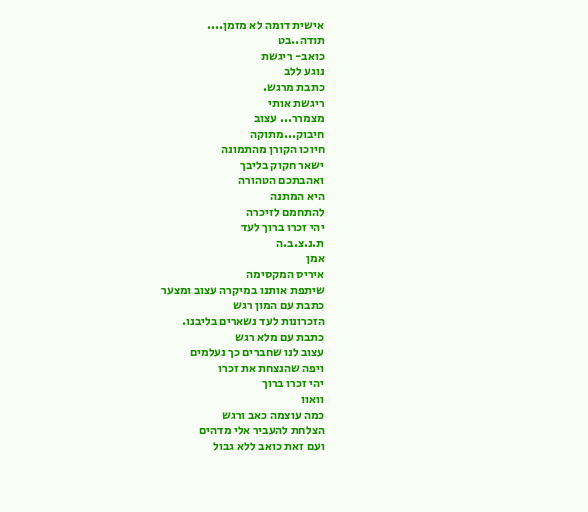אישית דומה לא מזמן....
תודה..בט
כואב- ריגשת
נוגע ללב
כתבת מרגש.
ריגשת אותי
מצמרר... עצוב
חיבוק...מתוקה
חיוכו הקורן מהתמונה
ישאר חקוק בליבך
ואהבתכם הטהורה
היא המתנה
להתחמם לזיכרה
יהי זכרו ברוך לעד
ת.נ.צ.ב.ה
אמן
איריס המקסימה
שיתפת אותנו במיקרה עצוב ומצער
כתבת עם המון רגש
הזכרונות לעד נשארים בליבנו.
כתבת עם מלא רגש
עצוב לנו שחברים כך נעלמים
ויפה שהנצחת את זכרו
יהי זכרו ברוך
וואוו
כמה עוצמה כאב ורגש
הצלחת להעביר אלי מדהים
ועם זאת כואב ללא גבול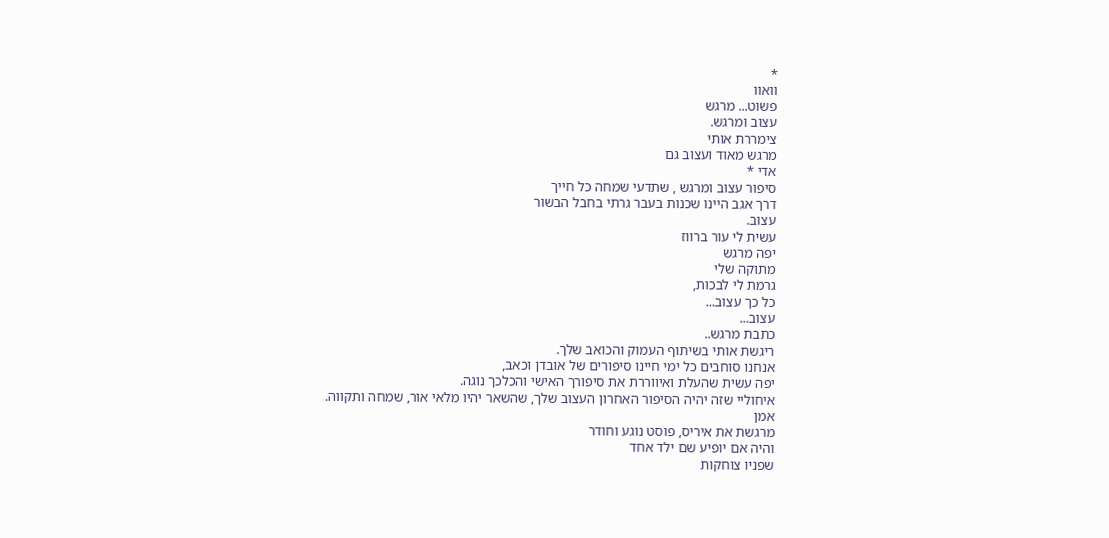*
וואוו
פשוט... מרגש
עצוב ומרגש.
צימררת אותי
מרגש מאוד ועצוב גם
אדי *
סיפור עצוב ומרגש , שתדעי שמחה כל חייך
דרך אגב היינו שכנות בעבר גרתי בחבל הבשור
עצוב.
עשית לי עור ברווז
יפה מרגש
מתוקה שלי
גרמת לי לבכות,
כל כך עצוב...
עצוב...
כתבת מרגש..
ריגשת אותי בשיתוף העמוק והכואב שלך.
אנחנו סוחבים כל ימי חיינו סיפורים של אובדן וכאב,
יפה עשית שהעלת ואיווררת את סיפורך האישי והכלכך נוגה.
איחוליי שזה יהיה הסיפור האחרון העצוב שלך, שהשאר יהיו מלאי אור, שמחה ותקווה.
אמן
מרגשת את איריס, פוסט נוגע וחודר
והיה אם יופיע שם ילד אחד
שפניו צוחקות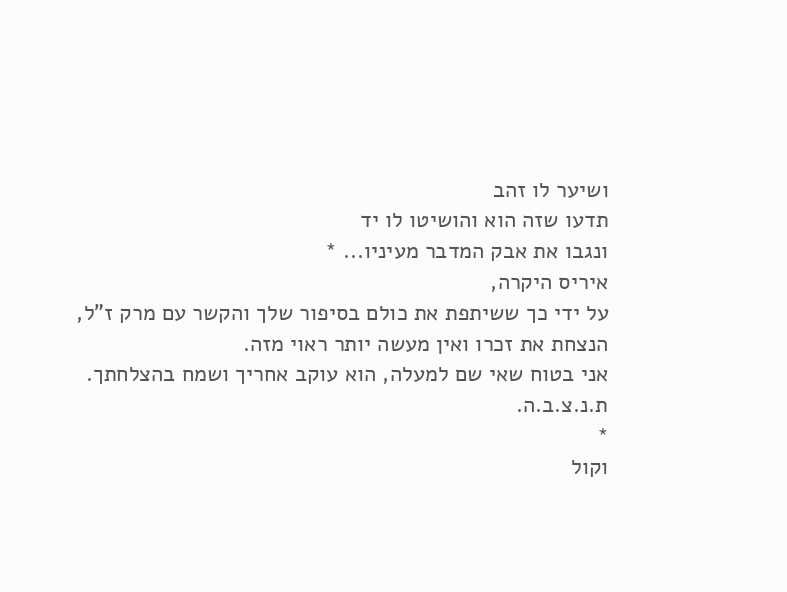ושיער לו זהב
תדעו שזה הוא והושיטו לו יד
ונגבו את אבק המדבר מעיניו... *
איריס היקרה,
על ידי כך ששיתפת את כולם בסיפור שלך והקשר עם מרק ז"ל, הנצחת את זכרו ואין מעשה יותר ראוי מזה.
אני בטוח שאי שם למעלה, הוא עוקב אחריך ושמח בהצלחתך.
ת.נ.צ.ב.ה.
*
וקול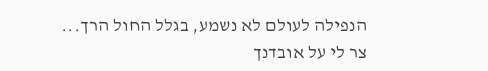הנפילה לעולם לא נשמע, בגלל החול הרך...
צר לי על אובדנך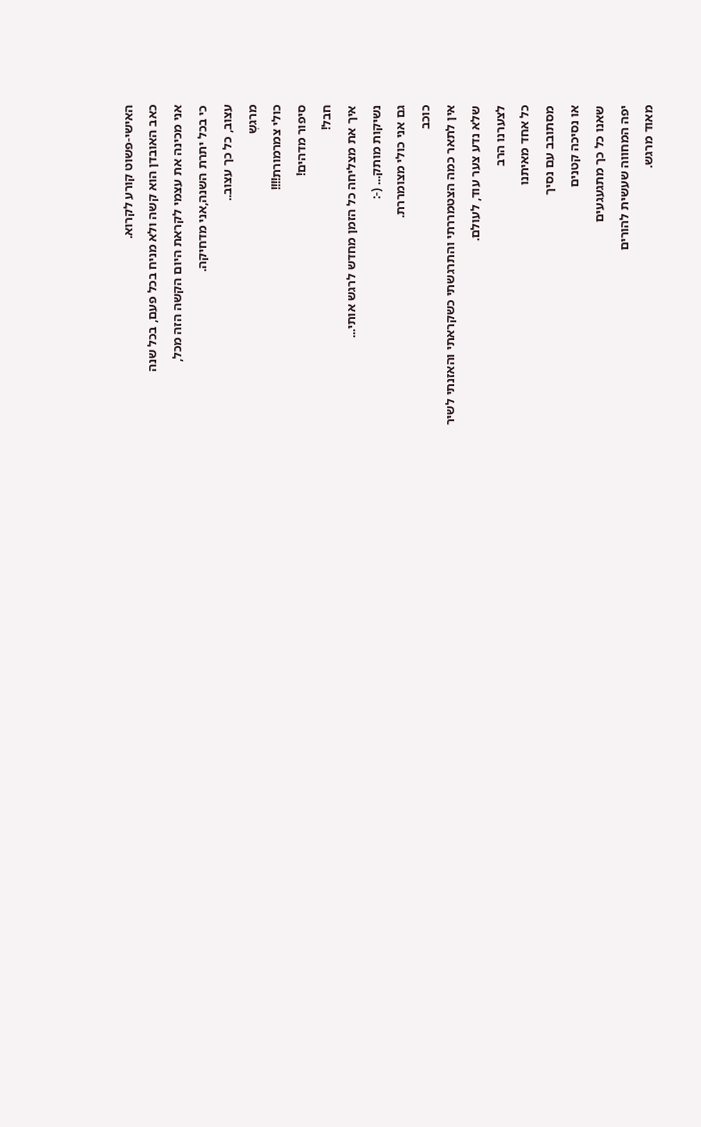האישי-פשוט קורע לקרוא.
כאב האובדן הוא קשה ולא מניח בכל פעם, בכל שנה
אני מכינה את עצמי לקראת היום הקשה הזה מכל,
כי בכל יתרת השנה,אני מדחיקה.
עצוב, כל כך עצוב..
מרגשְ
כולי צמרמורת!!!!
סיפור מדהים!
חבל!
איך את מצליחה כל הזמן מחדש לרגש אותי...
נשיקות מותק... (-:
גם אני כולי מצומררת.
כוכב
אין לתאר כמה הצטמררתי והתרגשתי כשקראתי והאזנתי לשיר
שלא נדע צער עוד, לעולם.
לצערנו הרב
כל אחד מאיתנו
מסתובב עם נסיך
או נסיכה קטנים
שאנו כל כך מתגעגעים
יפה המחווה שעשית להורים
מאוד מרגש.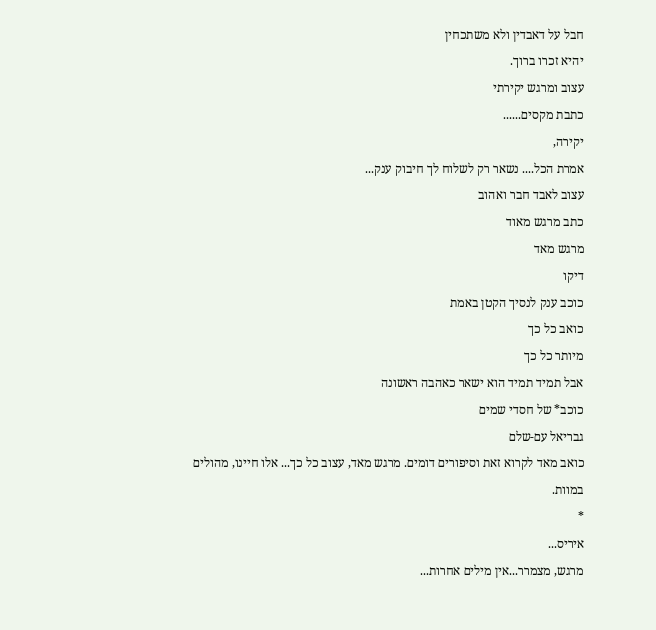חבל על דאבדין ולא משתכחין
יהיא זכרו ברוך.
עצוב ומרגש יקירתי
כתבת מקסים......
יקירה,
אמרת הכל.... נשאר רק לשלוח לך חיבוק ענק...
עצוב לאבד חבר ואהוב
כתב מרגש מאוד
מרגש מאד
דיקו
כוכב ענק לנסיך הקטן באמת
כואב כל כך
מיותר כל כך
אבל תמיד תמיד הוא ישאר כאהבה ראשונה
כוכב* של חסדי שמים
גבריאל עם-שלם
כואב מאד לקרוא זאת וסיפורים דומים. מרגש מאד, עצוב כל כך... אלו חיינו, מהולים במוות.
*
איריס...
מרגש, מצמרר...אין מילים אחרות...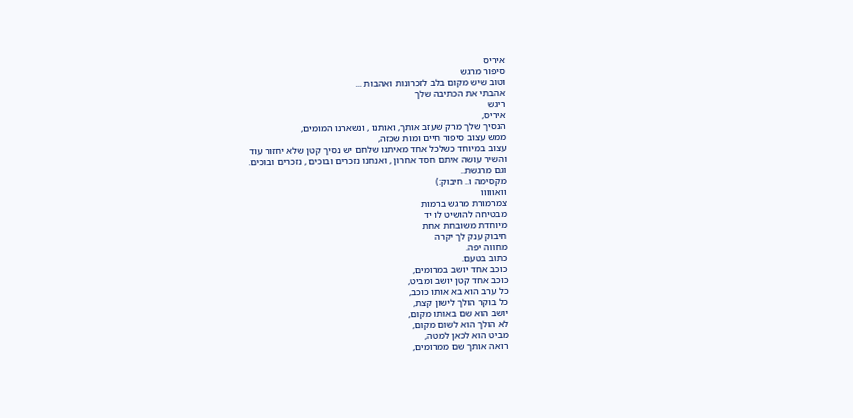איריס
סיפור מרגש
וטוב שיש מקום בלב לזכרונות ואהבות ...
אהבתי את הכתיבה שלך
ריגש
איריס,
הנסיך שלך מרק שעזב אותך, ואותנו , ונשארנו המומים,
ממש עצוב סיפור חיים ומות שכזה,
עצוב במיוחד כשלכל אחד מאיתנו שלחם יש נסיך קטן שלא יחזור עוד
והשיר עושה איתם חסד אחרון , ואנחנו נזכרים ובוכים , נזכרים ובוכים.
וגם מרגשת..
מקסימה ו.. חיבוק:)
וואווווו
צמרמורת מרגש ברמות
מבטיחה להושיט לו יד
מיוחדת משובחת אחת
חיבוק ענק לך יקרה
מחווה יפה.
כתוב בטעם.
כוכב אחד יושב במרומים,
כוכב אחד קטן יושב ומביט,
כל ערב הוא בא אותו כוכב,
כל בוקר הולך לישון קצת,
יושב הוא שם באותו מקום,
לא הולך הוא לשום מקום,
מביט הוא לכאן למטה,
רואה אותך שם ממרומים,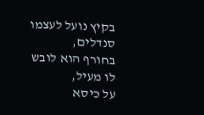בקיץ נועל לעצמו סנדלים,
בחורף הוא לובש לו מעיל,
על כיסא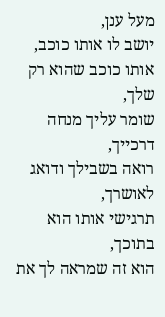מעל ענן,
יושב לו אותו כוכב,
אותו כוכב שהוא רק שלך,
שומר עליך מנחה דרכייך,
רואה בשבילך ודואג לאושרך,
תרגישי אותו הוא בתוכך,
הוא זה שמראה לך את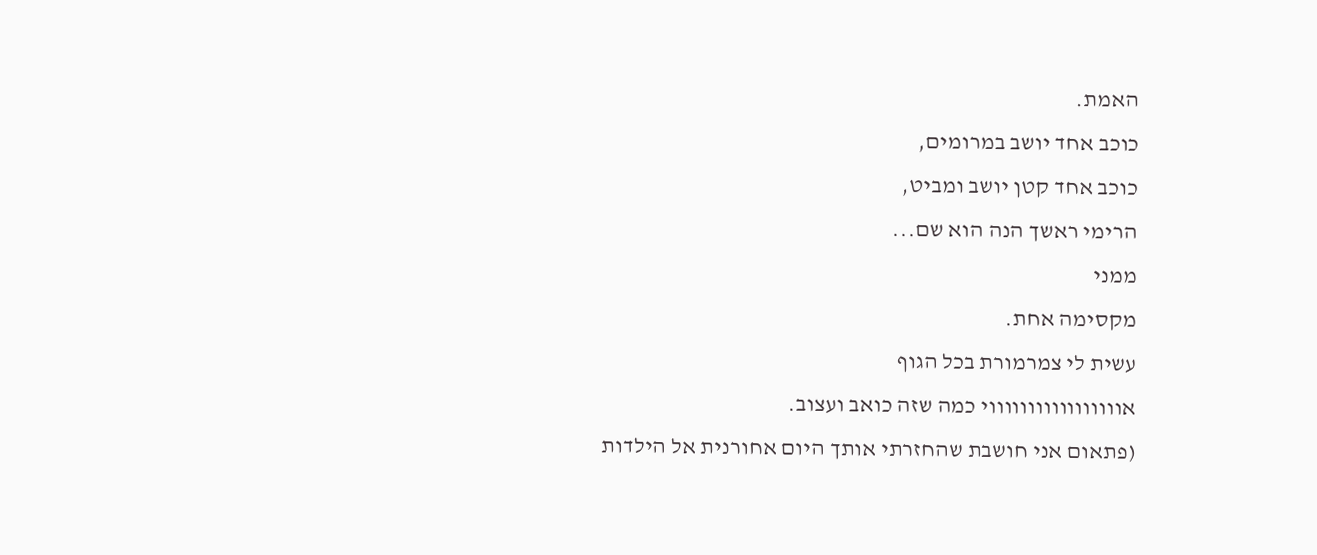האמת.
כוכב אחד יושב במרומים,
כוכב אחד קטן יושב ומביט,
הרימי ראשך הנה הוא שם...
ממני
מקסימה אחת.
עשית לי צמרמורת בכל הגוף
אוווווווווווווווווי כמה שזה כואב ועצוב.
(פתאום אני חושבת שהחזרתי אותך היום אחורנית אל הילדות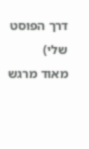דרך הפוסט שלי)
מאוד מרגש